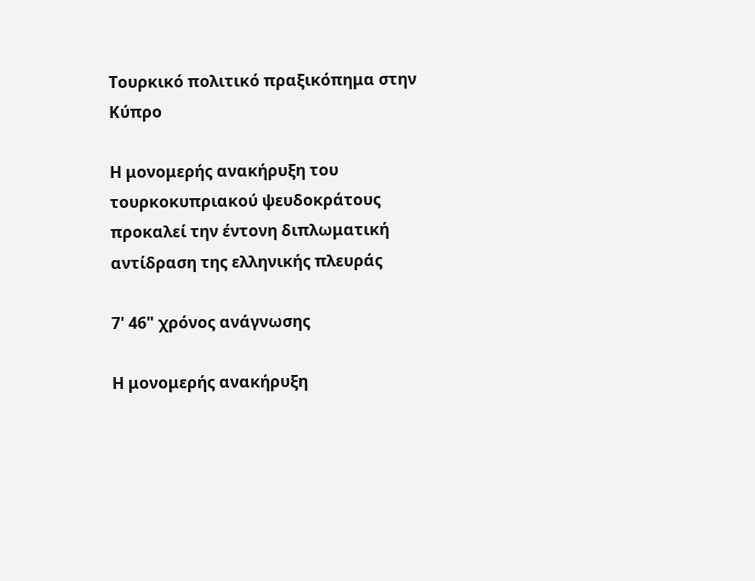Τουρκικό πολιτικό πραξικόπημα στην Κύπρο

Η μονομερής ανακήρυξη του τουρκοκυπριακού ψευδοκράτους προκαλεί την έντονη διπλωματική αντίδραση της ελληνικής πλευράς

7' 46" χρόνος ανάγνωσης

Η μονομερής ανακήρυξη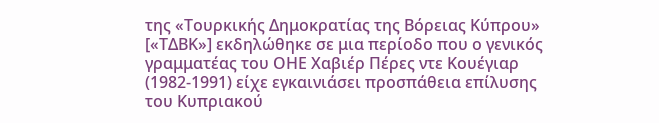της «Τουρκικής Δημοκρατίας της Βόρειας Κύπρου» [«ΤΔΒΚ»] εκδηλώθηκε σε μια περίοδο που ο γενικός γραμματέας του ΟΗΕ Χαβιέρ Πέρες ντε Κουέγιαρ (1982-1991) είχε εγκαινιάσει προσπάθεια επίλυσης του Κυπριακού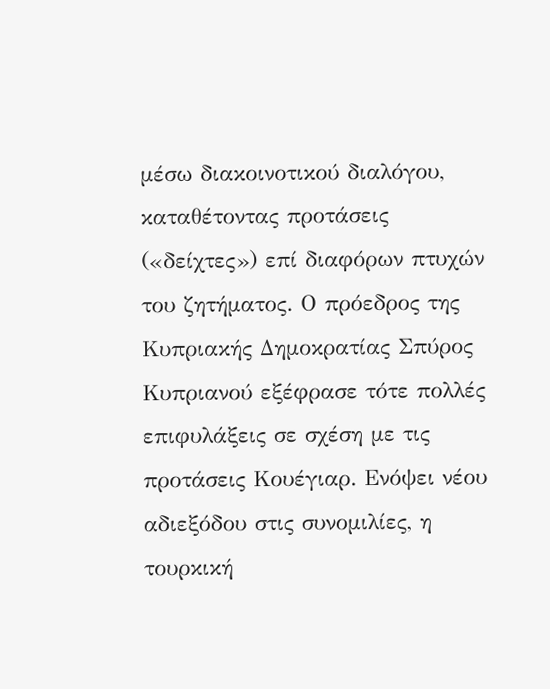μέσω διακοινοτικού διαλόγου, καταθέτοντας προτάσεις («δείχτες») επί διαφόρων πτυχών του ζητήματος. Ο πρόεδρος της Κυπριακής Δημοκρατίας Σπύρος Κυπριανού εξέφρασε τότε πολλές επιφυλάξεις σε σχέση με τις προτάσεις Κουέγιαρ. Ενόψει νέου αδιεξόδου στις συνομιλίες, η τουρκική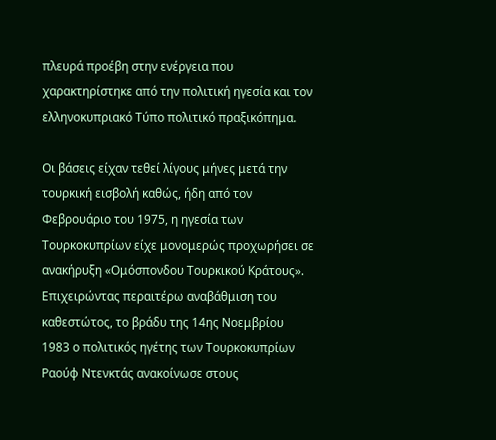πλευρά προέβη στην ενέργεια που χαρακτηρίστηκε από την πολιτική ηγεσία και τον ελληνοκυπριακό Τύπο πολιτικό πραξικόπημα.

Οι βάσεις είχαν τεθεί λίγους μήνες μετά την τουρκική εισβολή καθώς, ήδη από τον Φεβρουάριο του 1975, η ηγεσία των Τουρκοκυπρίων είχε μονομερώς προχωρήσει σε ανακήρυξη «Ομόσπονδου Τουρκικού Κράτους». Επιχειρώντας περαιτέρω αναβάθμιση του καθεστώτος, το βράδυ της 14ης Νοεμβρίου 1983 ο πολιτικός ηγέτης των Τουρκοκυπρίων Ραούφ Ντενκτάς ανακοίνωσε στους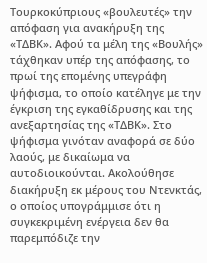Τουρκοκύπριους «βουλευτές» την απόφαση για ανακήρυξη της «ΤΔΒΚ». Αφού τα μέλη της «Βουλής» τάχθηκαν υπέρ της απόφασης, το πρωί της επομένης υπεγράφη ψήφισμα, το οποίο κατέληγε με την έγκριση της εγκαθίδρυσης και της ανεξαρτησίας της «ΤΔΒΚ». Στο ψήφισμα γινόταν αναφορά σε δύο λαούς, με δικαίωμα να αυτοδιοικούνται. Ακολούθησε διακήρυξη εκ μέρους του Ντενκτάς, ο οποίος υπογράμμισε ότι η συγκεκριμένη ενέργεια δεν θα παρεμπόδιζε την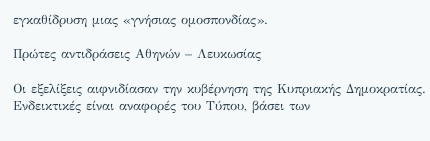εγκαθίδρυση μιας «γνήσιας ομοσπονδίας».

Πρώτες αντιδράσεις Αθηνών – Λευκωσίας

Οι εξελίξεις αιφνιδίασαν την κυβέρνηση της Κυπριακής Δημοκρατίας. Ενδεικτικές είναι αναφορές του Τύπου, βάσει των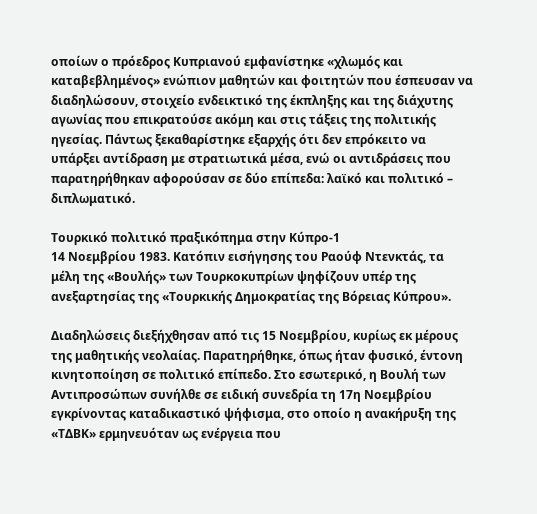οποίων ο πρόεδρος Κυπριανού εμφανίστηκε «χλωμός και καταβεβλημένος» ενώπιον μαθητών και φοιτητών που έσπευσαν να διαδηλώσουν, στοιχείο ενδεικτικό της έκπληξης και της διάχυτης αγωνίας που επικρατούσε ακόμη και στις τάξεις της πολιτικής ηγεσίας. Πάντως ξεκαθαρίστηκε εξαρχής ότι δεν επρόκειτο να υπάρξει αντίδραση με στρατιωτικά μέσα, ενώ οι αντιδράσεις που παρατηρήθηκαν αφορούσαν σε δύο επίπεδα: λαϊκό και πολιτικό – διπλωματικό.

Τουρκικό πολιτικό πραξικόπημα στην Κύπρο-1
14 Νοεμβρίου 1983. Κατόπιν εισήγησης του Ραούφ Ντενκτάς, τα μέλη της «Βουλής» των Τουρκοκυπρίων ψηφίζουν υπέρ της ανεξαρτησίας της «Τουρκικής Δημοκρατίας της Βόρειας Κύπρου».

Διαδηλώσεις διεξήχθησαν από τις 15 Νοεμβρίου, κυρίως εκ μέρους της μαθητικής νεολαίας. Παρατηρήθηκε, όπως ήταν φυσικό, έντονη κινητοποίηση σε πολιτικό επίπεδο. Στο εσωτερικό, η Βουλή των Αντιπροσώπων συνήλθε σε ειδική συνεδρία τη 17η Νοεμβρίου εγκρίνοντας καταδικαστικό ψήφισμα, στο οποίο η ανακήρυξη της «ΤΔΒΚ» ερμηνευόταν ως ενέργεια που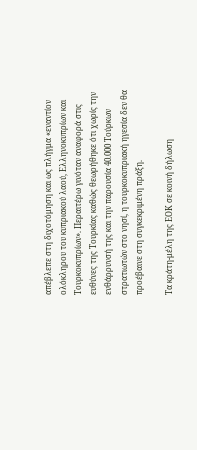απέβλεπε στη διχοτόμηση και ως πλήγμα «εναντίον ολόκληρου του κυπριακού λαού, Ελληνοκυπρίων και Τουρκοκυπρίων». Περαιτέρω γινόταν αναφορά στις ευθύνες της Τουρκίας καθώς θεωρήθηκε ότι χωρίς την ενθάρρυνσή της και την παρουσία 40.000 Τούρκων στρατιωτών στο νησί, η τουρκοκυπριακή ηγεσία δεν θα προέβαινε στη συγκεκριμένη πράξη.

Τα κράτη-μέλη της ΕΟΚ σε κοινή δήλωση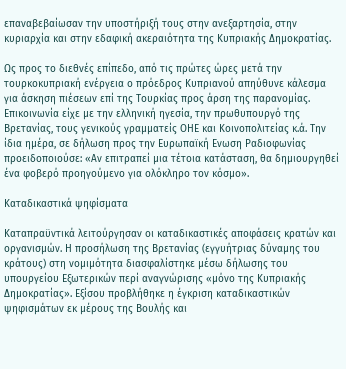επαναβεβαίωσαν την υποστήριξή τους στην ανεξαρτησία, στην κυριαρχία και στην εδαφική ακεραιότητα της Κυπριακής Δημοκρατίας.

Ως προς το διεθνές επίπεδο, από τις πρώτες ώρες μετά την τουρκοκυπριακή ενέργεια ο πρόεδρος Κυπριανού απηύθυνε κάλεσμα για άσκηση πιέσεων επί της Τουρκίας προς άρση της παρανομίας. Επικοινωνία είχε με την ελληνική ηγεσία, την πρωθυπουργό της Βρετανίας, τους γενικούς γραμματείς ΟΗΕ και Κοινοπολιτείας κ.ά. Την ίδια ημέρα, σε δήλωση προς την Ευρωπαϊκή Ενωση Ραδιοφωνίας προειδοποιούσε: «Αν επιτραπεί μια τέτοια κατάσταση, θα δημιουργηθεί ένα φοβερό προηγούμενο για ολόκληρο τον κόσμο».

Καταδικαστικά ψηφίσματα

Καταπραϋντικά λειτούργησαν οι καταδικαστικές αποφάσεις κρατών και οργανισμών. Η προσήλωση της Βρετανίας (εγγυήτριας δύναμης του κράτους) στη νομιμότητα διασφαλίστηκε μέσω δήλωσης του υπουργείου Εξωτερικών περί αναγνώρισης «μόνο της Κυπριακής Δημοκρατίας». Εξίσου προβλήθηκε η έγκριση καταδικαστικών ψηφισμάτων εκ μέρους της Βουλής και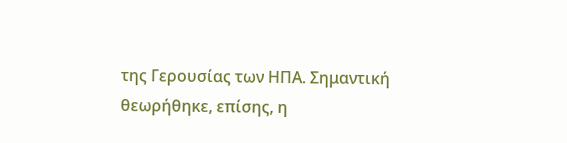της Γερουσίας των ΗΠΑ. Σημαντική θεωρήθηκε, επίσης, η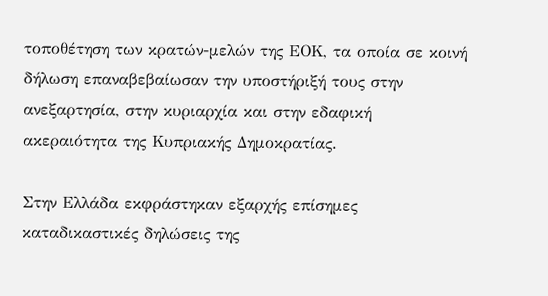τοποθέτηση των κρατών-μελών της ΕΟΚ, τα οποία σε κοινή δήλωση επαναβεβαίωσαν την υποστήριξή τους στην ανεξαρτησία, στην κυριαρχία και στην εδαφική ακεραιότητα της Κυπριακής Δημοκρατίας.

Στην Ελλάδα εκφράστηκαν εξαρχής επίσημες καταδικαστικές δηλώσεις της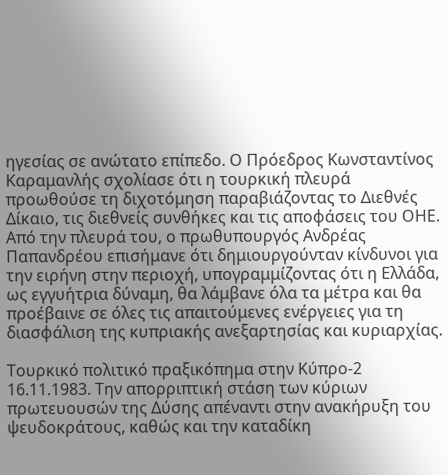ηγεσίας σε ανώτατο επίπεδο. Ο Πρόεδρος Κωνσταντίνος Καραμανλής σχολίασε ότι η τουρκική πλευρά προωθούσε τη διχοτόμηση παραβιάζοντας το Διεθνές Δίκαιο, τις διεθνείς συνθήκες και τις αποφάσεις του ΟΗΕ. Από την πλευρά του, ο πρωθυπουργός Ανδρέας Παπανδρέου επισήμανε ότι δημιουργούνταν κίνδυνοι για την ειρήνη στην περιοχή, υπογραμμίζοντας ότι η Ελλάδα, ως εγγυήτρια δύναμη, θα λάμβανε όλα τα μέτρα και θα προέβαινε σε όλες τις απαιτούμενες ενέργειες για τη διασφάλιση της κυπριακής ανεξαρτησίας και κυριαρχίας.

Τουρκικό πολιτικό πραξικόπημα στην Κύπρο-2
16.11.1983. Την απορριπτική στάση των κύριων πρωτευουσών της Δύσης απέναντι στην ανακήρυξη του ψευδοκράτους, καθώς και την καταδίκη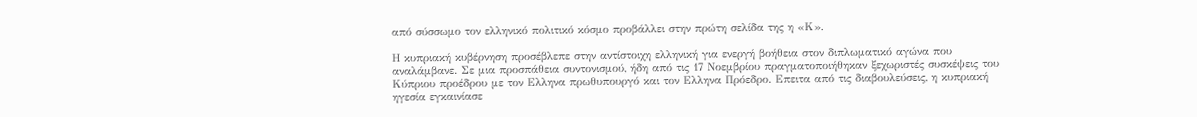από σύσσωμο τον ελληνικό πολιτικό κόσμο προβάλλει στην πρώτη σελίδα της η «Κ».

Η κυπριακή κυβέρνηση προσέβλεπε στην αντίστοιχη ελληνική για ενεργή βοήθεια στον διπλωματικό αγώνα που αναλάμβανε. Σε μια προσπάθεια συντονισμού, ήδη από τις 17 Νοεμβρίου πραγματοποιήθηκαν ξεχωριστές συσκέψεις του Κύπριου προέδρου με τον Ελληνα πρωθυπουργό και τον Ελληνα Πρόεδρο. Επειτα από τις διαβουλεύσεις, η κυπριακή ηγεσία εγκαινίασε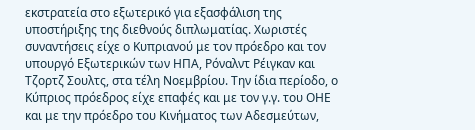εκστρατεία στο εξωτερικό για εξασφάλιση της υποστήριξης της διεθνούς διπλωματίας. Χωριστές συναντήσεις είχε ο Κυπριανού με τον πρόεδρο και τον υπουργό Εξωτερικών των ΗΠΑ, Ρόναλντ Ρέιγκαν και Τζορτζ Σουλτς, στα τέλη Νοεμβρίου. Την ίδια περίοδο, ο Κύπριος πρόεδρος είχε επαφές και με τον γ.γ. του ΟΗΕ και με την πρόεδρο του Κινήματος των Αδεσμεύτων,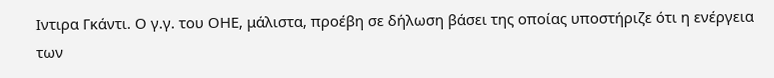Ιντιρα Γκάντι. Ο γ.γ. του ΟΗΕ, μάλιστα, προέβη σε δήλωση βάσει της οποίας υποστήριζε ότι η ενέργεια των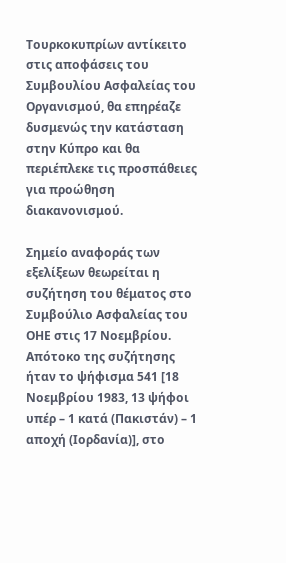Τουρκοκυπρίων αντίκειτο στις αποφάσεις του Συμβουλίου Ασφαλείας του Οργανισμού, θα επηρέαζε δυσμενώς την κατάσταση στην Κύπρο και θα περιέπλεκε τις προσπάθειες για προώθηση διακανονισμού.

Σημείο αναφοράς των εξελίξεων θεωρείται η συζήτηση του θέματος στο Συμβούλιο Ασφαλείας του ΟΗΕ στις 17 Νοεμβρίου. Απότοκο της συζήτησης ήταν το ψήφισμα 541 [18 Νοεμβρίου 1983, 13 ψήφοι υπέρ – 1 κατά (Πακιστάν) – 1 αποχή (Ιορδανία)], στο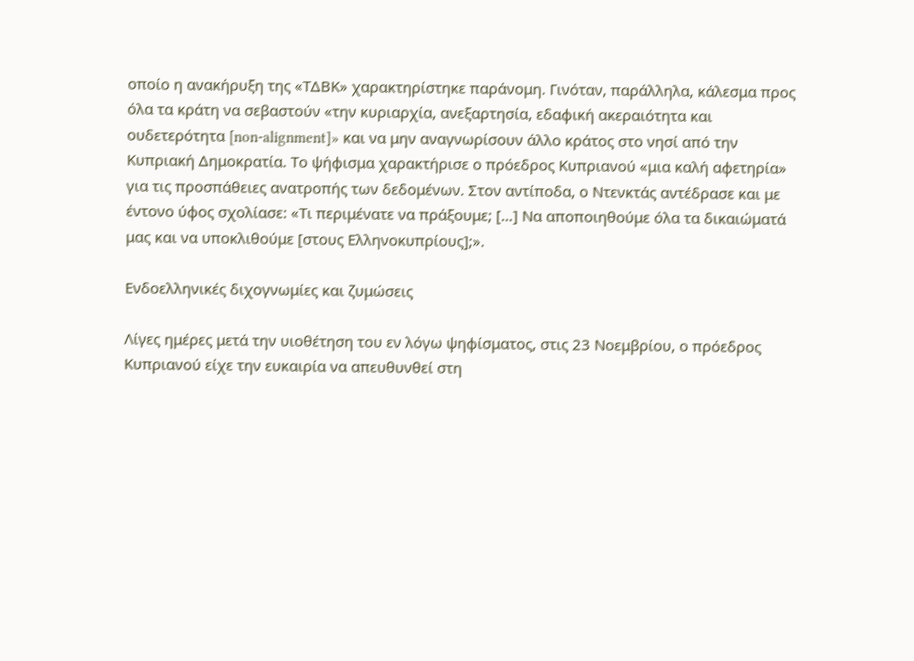οποίο η ανακήρυξη της «ΤΔΒΚ» χαρακτηρίστηκε παράνομη. Γινόταν, παράλληλα, κάλεσμα προς όλα τα κράτη να σεβαστούν «την κυριαρχία, ανεξαρτησία, εδαφική ακεραιότητα και ουδετερότητα [non-alignment]» και να μην αναγνωρίσουν άλλο κράτος στο νησί από την Κυπριακή Δημοκρατία. Το ψήφισμα χαρακτήρισε ο πρόεδρος Κυπριανού «μια καλή αφετηρία» για τις προσπάθειες ανατροπής των δεδομένων. Στον αντίποδα, ο Ντενκτάς αντέδρασε και με έντονο ύφος σχολίασε: «Τι περιμένατε να πράξουμε; […] Να αποποιηθούμε όλα τα δικαιώματά μας και να υποκλιθούμε [στους Ελληνοκυπρίους];».

Ενδοελληνικές διχογνωμίες και ζυμώσεις

Λίγες ημέρες μετά την υιοθέτηση του εν λόγω ψηφίσματος, στις 23 Νοεμβρίου, ο πρόεδρος Κυπριανού είχε την ευκαιρία να απευθυνθεί στη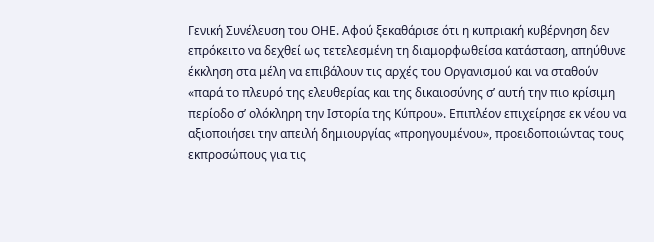Γενική Συνέλευση του ΟΗΕ. Αφού ξεκαθάρισε ότι η κυπριακή κυβέρνηση δεν επρόκειτο να δεχθεί ως τετελεσμένη τη διαμορφωθείσα κατάσταση, απηύθυνε έκκληση στα μέλη να επιβάλουν τις αρχές του Οργανισμού και να σταθούν «παρά το πλευρό της ελευθερίας και της δικαιοσύνης σ’ αυτή την πιο κρίσιμη περίοδο σ’ ολόκληρη την Ιστορία της Κύπρου». Επιπλέον επιχείρησε εκ νέου να αξιοποιήσει την απειλή δημιουργίας «προηγουμένου», προειδοποιώντας τους εκπροσώπους για τις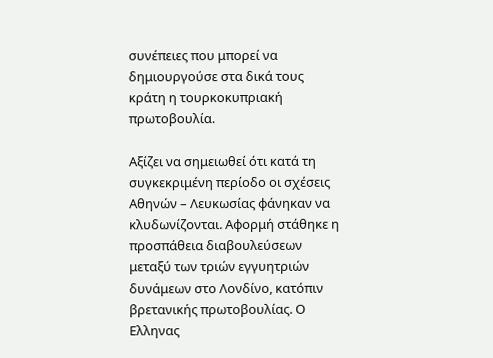συνέπειες που μπορεί να δημιουργούσε στα δικά τους κράτη η τουρκοκυπριακή πρωτοβουλία.

Αξίζει να σημειωθεί ότι κατά τη συγκεκριμένη περίοδο οι σχέσεις Αθηνών – Λευκωσίας φάνηκαν να κλυδωνίζονται. Αφορμή στάθηκε η προσπάθεια διαβουλεύσεων μεταξύ των τριών εγγυητριών δυνάμεων στο Λονδίνο, κατόπιν βρετανικής πρωτοβουλίας. Ο Ελληνας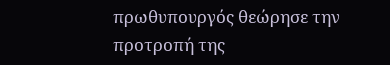πρωθυπουργός θεώρησε την προτροπή της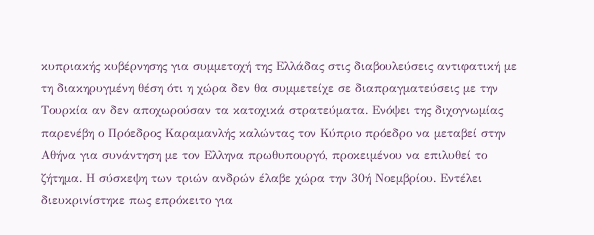κυπριακής κυβέρνησης για συμμετοχή της Ελλάδας στις διαβουλεύσεις αντιφατική με τη διακηρυγμένη θέση ότι η χώρα δεν θα συμμετείχε σε διαπραγματεύσεις με την Τουρκία αν δεν αποχωρούσαν τα κατοχικά στρατεύματα. Ενόψει της διχογνωμίας παρενέβη ο Πρόεδρος Καραμανλής καλώντας τον Κύπριο πρόεδρο να μεταβεί στην Αθήνα για συνάντηση με τον Ελληνα πρωθυπουργό, προκειμένου να επιλυθεί το ζήτημα. Η σύσκεψη των τριών ανδρών έλαβε χώρα την 30ή Νοεμβρίου. Εντέλει διευκρινίστηκε πως επρόκειτο για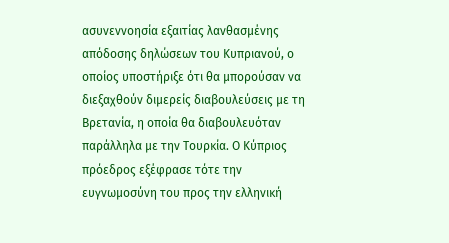ασυνεννοησία εξαιτίας λανθασμένης απόδοσης δηλώσεων του Κυπριανού, ο οποίος υποστήριξε ότι θα μπορούσαν να διεξαχθούν διμερείς διαβουλεύσεις με τη Βρετανία, η οποία θα διαβουλευόταν παράλληλα με την Τουρκία. Ο Κύπριος πρόεδρος εξέφρασε τότε την ευγνωμοσύνη του προς την ελληνική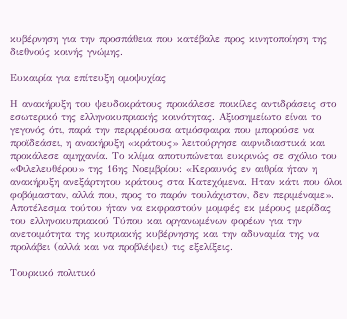κυβέρνηση για την προσπάθεια που κατέβαλε προς κινητοποίηση της διεθνούς κοινής γνώμης.

Ευκαιρία για επίτευξη ομοψυχίας

Η ανακήρυξη του ψευδοκράτους προκάλεσε ποικίλες αντιδράσεις στο εσωτερικό της ελληνοκυπριακής κοινότητας. Αξιοσημείωτο είναι το γεγονός ότι, παρά την περιρρέουσα ατμόσφαιρα που μπορούσε να προϊδεάσει, η ανακήρυξη «κράτους» λειτούργησε αιφνιδιαστικά και προκάλεσε αμηχανία. Το κλίμα αποτυπώνεται ευκρινώς σε σχόλιο του «Φιλελευθέρου» της 16ης Νοεμβρίου: «Κεραυνός εν αιθρία ήταν η ανακήρυξη ανεξάρτητου κράτους στα Κατεχόμενα. Ηταν κάτι που όλοι φοβόμασταν, αλλά που, προς το παρόν τουλάχιστον, δεν περιμέναμε». Αποτέλεσμα τούτου ήταν να εκφραστούν μομφές εκ μέρους μερίδας του ελληνοκυπριακού Τύπου και οργανωμένων φορέων για την ανετοιμότητα της κυπριακής κυβέρνησης και την αδυναμία της να προλάβει (αλλά και να προβλέψει) τις εξελίξεις.

Τουρκικό πολιτικό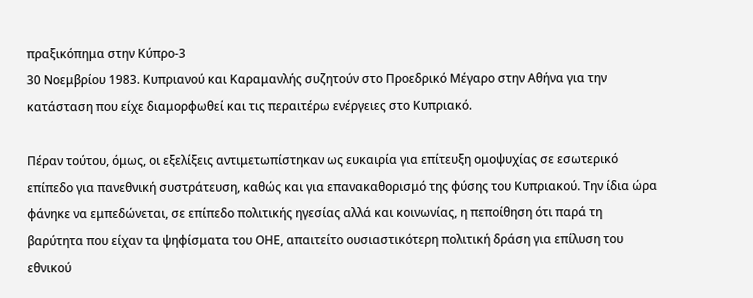πραξικόπημα στην Κύπρο-3
30 Νοεμβρίου 1983. Κυπριανού και Καραμανλής συζητούν στο Προεδρικό Μέγαρο στην Αθήνα για την κατάσταση που είχε διαμορφωθεί και τις περαιτέρω ενέργειες στο Κυπριακό.

Πέραν τούτου, όμως, οι εξελίξεις αντιμετωπίστηκαν ως ευκαιρία για επίτευξη ομοψυχίας σε εσωτερικό επίπεδο για πανεθνική συστράτευση, καθώς και για επανακαθορισμό της φύσης του Κυπριακού. Την ίδια ώρα φάνηκε να εμπεδώνεται, σε επίπεδο πολιτικής ηγεσίας αλλά και κοινωνίας, η πεποίθηση ότι παρά τη βαρύτητα που είχαν τα ψηφίσματα του ΟΗΕ, απαιτείτο ουσιαστικότερη πολιτική δράση για επίλυση του εθνικού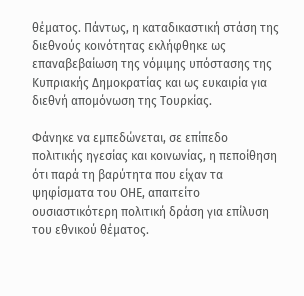θέματος. Πάντως, η καταδικαστική στάση της διεθνούς κοινότητας εκλήφθηκε ως επαναβεβαίωση της νόμιμης υπόστασης της Κυπριακής Δημοκρατίας και ως ευκαιρία για διεθνή απομόνωση της Τουρκίας.

Φάνηκε να εμπεδώνεται, σε επίπεδο πολιτικής ηγεσίας και κοινωνίας, η πεποίθηση ότι παρά τη βαρύτητα που είχαν τα ψηφίσματα του ΟΗΕ, απαιτείτο ουσιαστικότερη πολιτική δράση για επίλυση του εθνικού θέματος.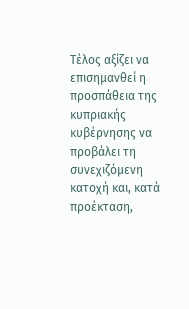Τέλος αξίζει να επισημανθεί η προσπάθεια της κυπριακής κυβέρνησης να προβάλει τη συνεχιζόμενη κατοχή και, κατά προέκταση,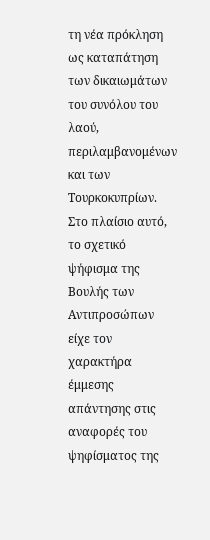τη νέα πρόκληση ως καταπάτηση των δικαιωμάτων του συνόλου του λαού, περιλαμβανομένων και των Τουρκοκυπρίων. Στο πλαίσιο αυτό, το σχετικό ψήφισμα της Βουλής των Αντιπροσώπων είχε τον χαρακτήρα έμμεσης απάντησης στις αναφορές του ψηφίσματος της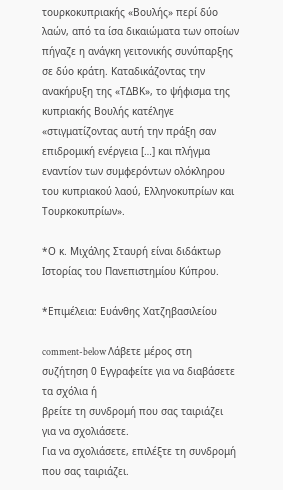τουρκοκυπριακής «Βουλής» περί δύο λαών, από τα ίσα δικαιώματα των οποίων πήγαζε η ανάγκη γειτονικής συνύπαρξης σε δύο κράτη. Καταδικάζοντας την ανακήρυξη της «ΤΔΒΚ», το ψήφισμα της κυπριακής Βουλής κατέληγε «στιγματίζοντας αυτή την πράξη σαν επιδρομική ενέργεια […] και πλήγμα εναντίον των συμφερόντων ολόκληρου του κυπριακού λαού, Ελληνοκυπρίων και Τουρκοκυπρίων».

*Ο κ. Μιχάλης Σταυρή είναι διδάκτωρ Ιστορίας του Πανεπιστημίου Κύπρου.

*Επιμέλεια: Ευάνθης Χατζηβασιλείου

comment-below Λάβετε μέρος στη συζήτηση 0 Εγγραφείτε για να διαβάσετε τα σχόλια ή
βρείτε τη συνδρομή που σας ταιριάζει για να σχολιάσετε.
Για να σχολιάσετε, επιλέξτε τη συνδρομή που σας ταιριάζει.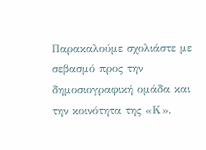Παρακαλούμε σχολιάστε με σεβασμό προς την δημοσιογραφική ομάδα και την κοινότητα της «Κ».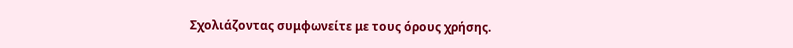Σχολιάζοντας συμφωνείτε με τους όρους χρήσης.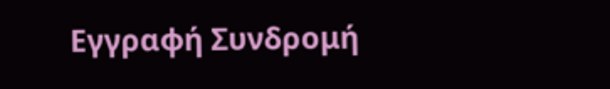Εγγραφή Συνδρομή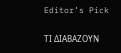Editor’s Pick

ΤΙ ΔΙΑΒΑΖΟΥΝ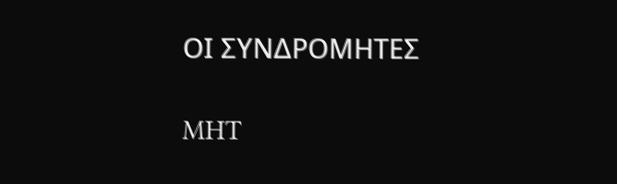ΟΙ ΣΥΝΔΡΟΜΗΤΕΣ

MHT